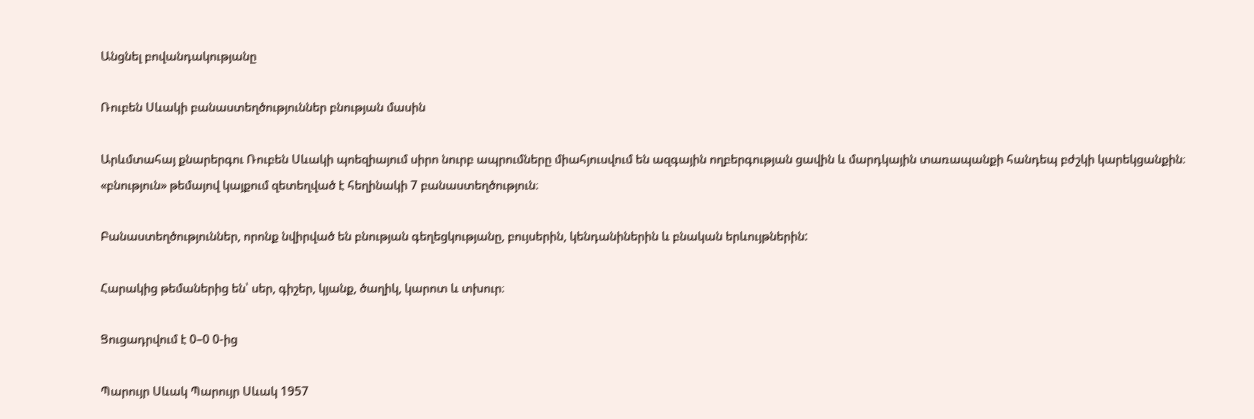Անցնել բովանդակությանը

Ռուբեն Սևակի բանաստեղծություններ բնության մասին

Արևմտահայ քնարերգու Ռուբեն Սևակի պոեզիայում սիրո նուրբ ապրումները միահյուսվում են ազգային ողբերգության ցավին և մարդկային տառապանքի հանդեպ բժշկի կարեկցանքին։ «բնություն» թեմայով կայքում զետեղված է հեղինակի 7 բանաստեղծություն։

Բանաստեղծություններ, որոնք նվիրված են բնության գեղեցկությանը, բույսերին, կենդանիներին և բնական երևույթներին:

Հարակից թեմաներից են՝ սեր, գիշեր, կյանք, ծաղիկ, կարոտ և տխուր։

Ցուցադրվում է 0–0 0-ից

Պարույր Սևակ Պարույր Սևակ 1957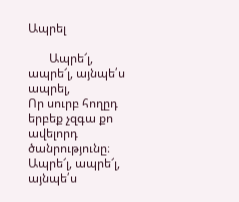Ապրել

       Ապրե՜լ, ապրե՜լ, այնպե՛ս ապրել,
Որ սուրբ հողըդ երբեք չզգա քո ավելորդ ծանրությունը։
Ապրե՜լ, ապրե՜լ, այնպե՛ս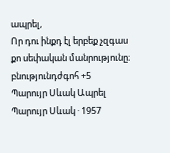ապրել,
Որ դու ինքդ էլ երբեք չզգաս քո սեփական մանրությունը։
բնությունդժգոհ +5
Պարույր Սևակ Ապրել Պարույր Սևակ · 1957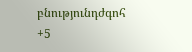բնությունդժգոհ +5